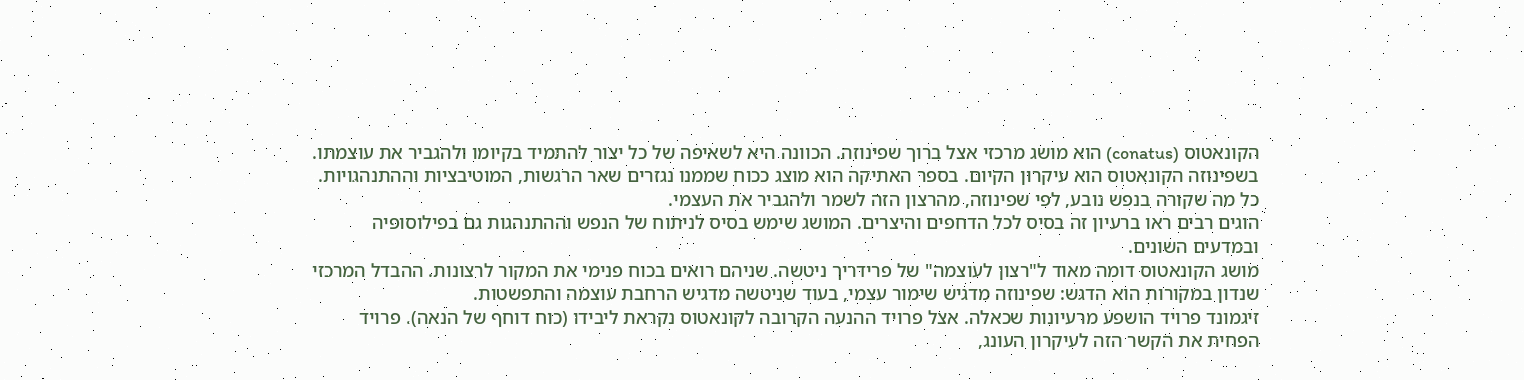הקונאטוס (conatus) הוא מושג מרכזי אצל ברוך שפינוזה. הכוונה היא לשאיפה של כל יצור להתמיד בקיומו ולהגביר את עוצמתו.
בשפינוזה הקונאטוס הוא עיקרון הקיום. בספר האתיקה הוא מוצג ככוח שממנו נגזרים שאר הרגשות, המוטיבציות וההתנהגויות. כל מה שקורה בנפש נובע, לפי שפינוזה, מהרצון הזה לשמר ולהגביר את העצמי.
הוגים רבים ראו ברעיון זה בסיס לכל הדחפים והיצרים. המושג שימש בסיס לניתוח של הנפש וההתנהגות גם בפילוסופיה ובמדעים השונים.
מושג הקונאטוס דומה מאוד ל"רצון לעוצמה" של פרידריך ניטשה. שניהם רואים בכוח פנימי את המקור לרצונות. ההבדל המרכזי שנדון במקורות הוא הדגש: שפינוזה מדגיש שימור עצמי, בעוד שניטשה מדגיש הרחבת עוצמה והתפשטות.
זיגמונד פרויד הושפע מרעיונות שכאלה. אצל פרויד ההנעה הקרובה לקונאטוס נקראת ליבידו (כוח דוחף של הנאה). פרויד הפחית את הקשר הזה לעיקרון העונג,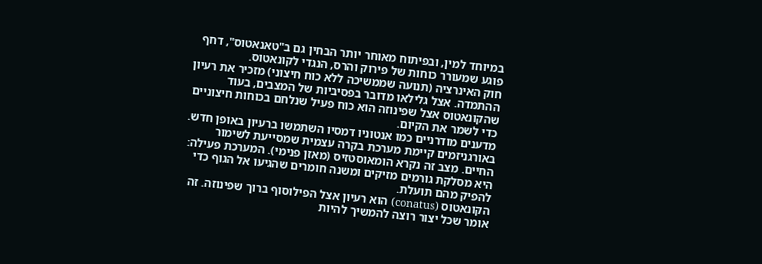במיוחד למין, ובפיתוח מאוחר יותר הבחין גם ב"טאנאטוס", דחף פוגע שמעורר כוחות של פירוק והרס, הנגדי לקונאטוס.
חוק האינרציה (תנועה שממשיכה ללא כוח חיצוני) מזכיר את רעיון ההתמדה. אצל גלילאו מדובר בפסיביות של המצבים, בעוד שהקונאטוס אצל שפינוזה הוא כוח פעיל שנלחם בכוחות חיצוניים כדי לשמר את הקיום.
מדענים מודרניים כמו אנטוניו דמסיו השתמשו ברעיון באופן חדש. באורגניזמים קיימת מערכת בקרה עצמית שמסייעת לשימור החיים. מצב זה נקרא הומאוסטזיס (מאזן פנימי). המערכת פעילה: היא מסלקת גורמים מזיקים ומשנה חומרים שהגיעו אל הגוף כדי להפיק מהם תועלת.
הקונאטוס (conatus) הוא רעיון אצל הפילוסוף ברוך שפינוזה. זה אומר שכל יצור רוצה להמשיך להיות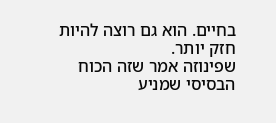בחיים. הוא גם רוצה להיות חזק יותר.
שפינוזה אמר שזה הכוח הבסיסי שמניע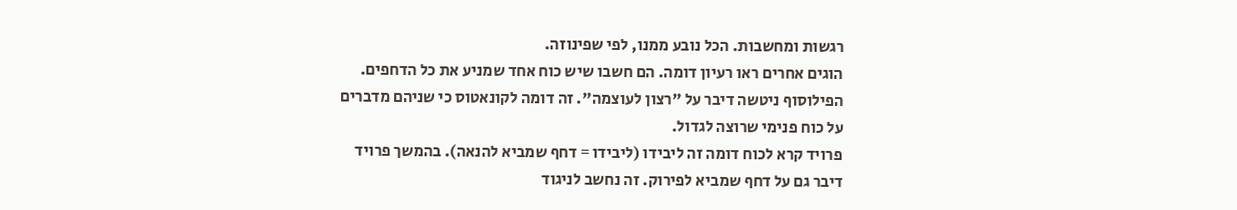רגשות ומחשבות. הכל נובע ממנו, לפי שפינוזה.
הוגים אחרים ראו רעיון דומה. הם חשבו שיש כוח אחד שמניע את כל הדחפים.
הפילוסוף ניטשה דיבר על "רצון לעוצמה". זה דומה לקונאטוס כי שניהם מדברים על כוח פנימי שרוצה לגדול.
פרויד קרא לכוח דומה זה ליבידו (ליבידו = דחף שמביא להנאה). בהמשך פרויד דיבר גם על דחף שמביא לפירוק. זה נחשב לניגוד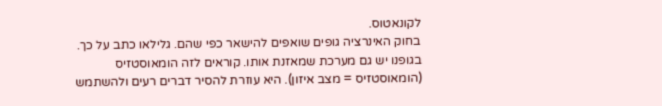לקונאטוס.
בחוק האינרציה גופים שואפים להישאר כפי שהם. גלילאו כתב על כך. בגופנו יש גם מערכת שמאזנת אותו. קוראים לזה הומאוסטזיס (הומאוסטזיס = מצב איזון). היא עוזרת להסיר דברים רעים ולהשתמש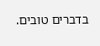בדברים טובים.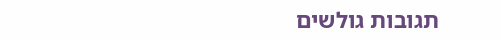תגובות גולשים